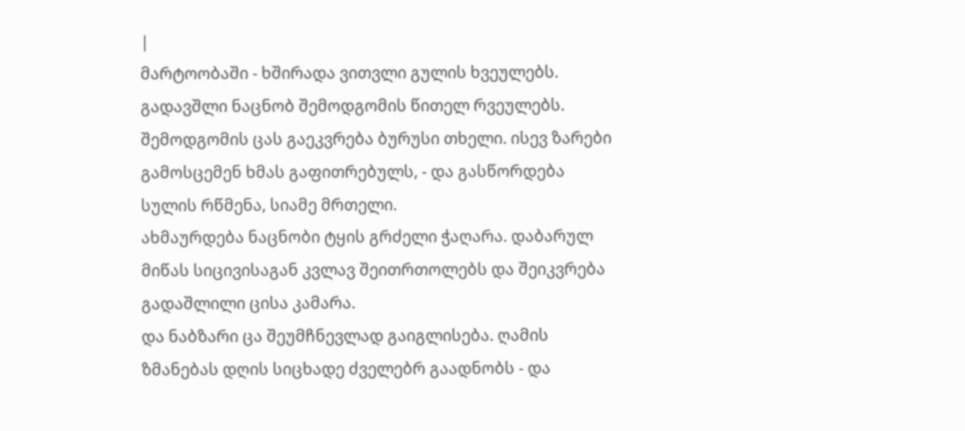|
მარტოობაში - ხშირადა ვითვლი გულის ხვეულებს. გადავშლი ნაცნობ შემოდგომის წითელ რვეულებს.
შემოდგომის ცას გაეკვრება ბურუსი თხელი. ისევ ზარები გამოსცემენ ხმას გაფითრებულს, - და გასწორდება სულის რწმენა, სიამე მრთელი.
ახმაურდება ნაცნობი ტყის გრძელი ჭაღარა. დაბარულ მიწას სიცივისაგან კვლავ შეითრთოლებს და შეიკვრება გადაშლილი ცისა კამარა.
და ნაბზარი ცა შეუმჩნევლად გაიგლისება. ღამის ზმანებას დღის სიცხადე ძველებრ გაადნობს - და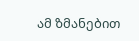ამ ზმანებით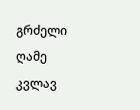გრძელი ღამე კვლავ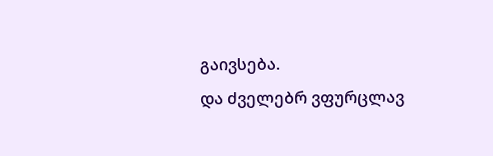გაივსება.
და ძველებრ ვფურცლავ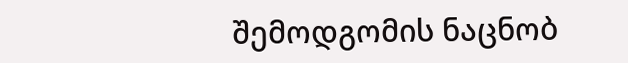შემოდგომის ნაცნობ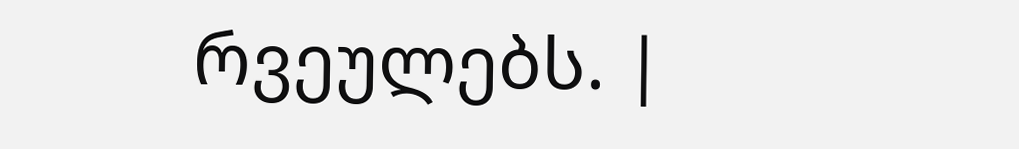რვეულებს. |